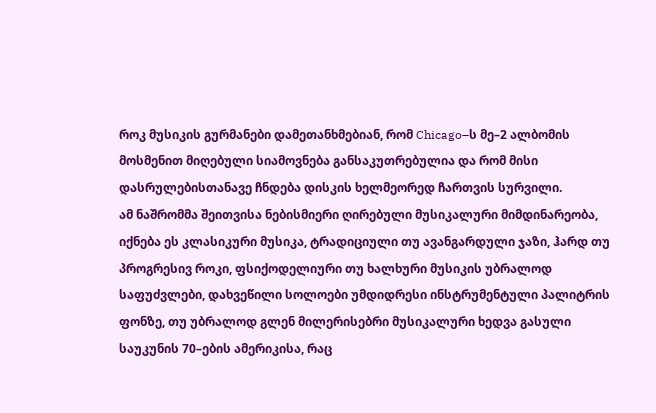როკ მუსიკის გურმანები დამეთანხმებიან, რომ Chicago–ს მე–2 ალბომის მოსმენით მიღებული სიამოვნება განსაკუთრებულია და რომ მისი დასრულებისთანავე ჩნდება დისკის ხელმეორედ ჩართვის სურვილი.
ამ ნაშრომმა შეითვისა ნებისმიერი ღირებული მუსიკალური მიმდინარეობა, იქნება ეს კლასიკური მუსიკა, ტრადიციული თუ ავანგარდული ჯაზი, ჰარდ თუ პროგრესივ როკი, ფსიქოდელიური თუ ხალხური მუსიკის უბრალოდ საფუძვლები, დახვეწილი სოლოები უმდიდრესი ინსტრუმენტული პალიტრის ფონზე, თუ უბრალოდ გლენ მილერისებრი მუსიკალური ხედვა გასული საუკუნის 70–ების ამერიკისა, რაც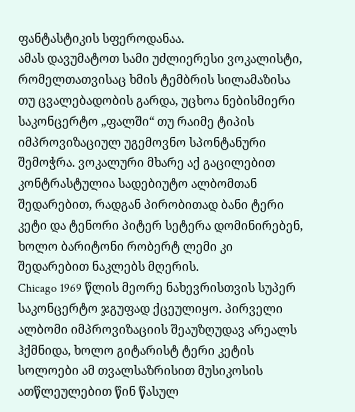ფანტასტიკის სფეროდანაა.
ამას დავუმატოთ სამი უძლიერესი ვოკალისტი, რომელთათვისაც ხმის ტემბრის სილამაზისა თუ ცვალებადობის გარდა, უცხოა ნებისმიერი საკონცერტო „ფალში“ თუ რაიმე ტიპის იმპროვიზაციულ უგემოვნო სპონტანური შემოჭრა. ვოკალური მხარე აქ გაცილებით კონტრასტულია სადებიუტო ალბომთან შედარებით, რადგან პირობითად ბანი ტერი კეტი და ტენორი პიტერ სეტერა დომინირებენ, ხოლო ბარიტონი რობერტ ლემი კი შედარებით ნაკლებს მღერის.
Chicago 1969 წლის მეორე ნახევრისთვის სუპერ საკონცერტო ჯგუფად ქცეულიყო. პირველი ალბომი იმპროვიზაციის შეაუზღუდავ არეალს ჰქმნიდა, ხოლო გიტარისტ ტერი კეტის სოლოები ამ თვალსაზრისით მუსიკოსის ათწლეულებით წინ წასულ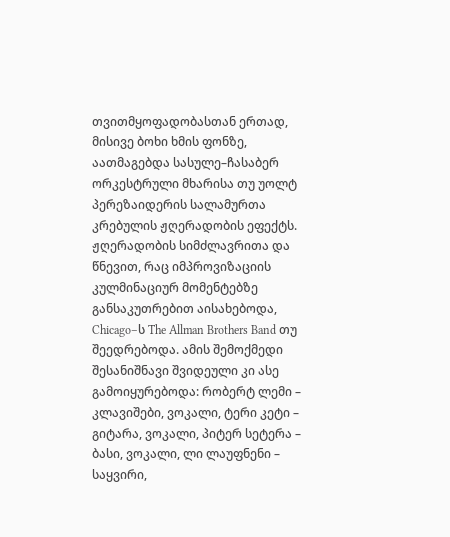თვითმყოფადობასთან ერთად, მისივე ბოხი ხმის ფონზე, აათმაგებდა სასულე–ჩასაბერ ორკესტრული მხარისა თუ უოლტ პერეზაიდერის სალამურთა კრებულის ჟღერადობის ეფექტს.
ჟღერადობის სიმძლავრითა და წნევით, რაც იმპროვიზაციის კულმინაციურ მომენტებზე განსაკუთრებით აისახებოდა, Chicago–ს The Allman Brothers Band თუ შეედრებოდა. ამის შემოქმედი შესანიშნავი შვიდეული კი ასე გამოიყურებოდა: რობერტ ლემი – კლავიშები, ვოკალი, ტერი კეტი – გიტარა, ვოკალი, პიტერ სეტერა – ბასი, ვოკალი, ლი ლაუფნენი – საყვირი,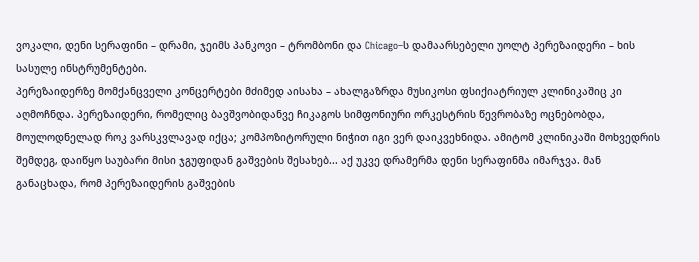ვოკალი, დენი სერაფინი – დრამი, ჯეიმს პანკოვი – ტრომბონი და Chicago–ს დამაარსებელი უოლტ პერეზაიდერი – ხის სასულე ინსტრუმენტები.
პერეზაიდერზე მომქანცველი კონცერტები მძიმედ აისახა – ახალგაზრდა მუსიკოსი ფსიქიატრიულ კლინიკაშიც კი აღმოჩნდა. პერეზაიდერი, რომელიც ბავშვობიდანვე ჩიკაგოს სიმფონიური ორკესტრის წევრობაზე ოცნებობდა, მოულოდნელად როკ ვარსკვლავად იქცა; კომპოზიტორული ნიჭით იგი ვერ დაიკვეხნიდა. ამიტომ კლინიკაში მოხვედრის შემდეგ, დაიწყო საუბარი მისი ჯგუფიდან გაშვების შესახებ... აქ უკვე დრამერმა დენი სერაფინმა იმარჯვა. მან განაცხადა, რომ პერეზაიდერის გაშვების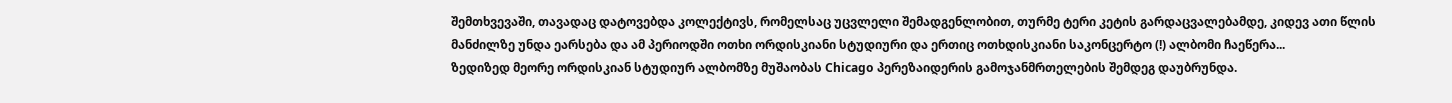შემთხვევაში, თავადაც დატოვებდა კოლექტივს, რომელსაც უცვლელი შემადგენლობით, თურმე ტერი კეტის გარდაცვალებამდე, კიდევ ათი წლის მანძილზე უნდა ეარსება და ამ პერიოდში ოთხი ორდისკიანი სტუდიური და ერთიც ოთხდისკიანი საკონცერტო (!) ალბომი ჩაეწერა...
ზედიზედ მეორე ორდისკიან სტუდიურ ალბომზე მუშაობას Chicago პერეზაიდერის გამოჯანმრთელების შემდეგ დაუბრუნდა.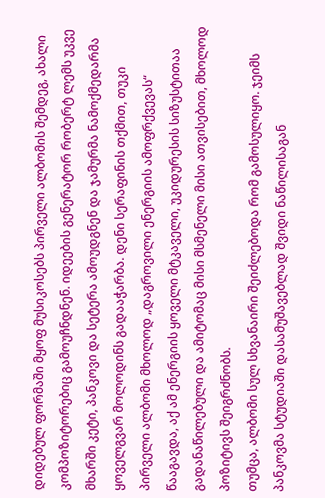დიდებულ ფორმაში მყოფ მუსიკოსებს პირველი ალბომის შემდეგ, ახალი კომპოზიტორებიც გამოუჩნდნენ. იდეების გენერატორ რობერტ ლემს უკვე მხარში კეტი, პანკოვი და სეტერა ამოუდგნენ და ჯამურმა ნამოქმედარმა ყოველგვარ მოლოდინს გადააჭარბა. დენი სერაფინის თქმით, თუკი პირველი ალბომი მხოლოდ „დაგროვილი ენერგიის ამოფრქვევას“ წააგავდა, აქ ამ ენერგიის ყოველი მტკაველი, უკიდურესის სიზუსტითაა გადანაწილებული და ამიტომაც მისი მსმენელი მისი ათვისებით, მხოლოდ პოზიტივს შეიგრძნობს.
თუმცა, ალბომი სულ სხვანაირი შეიძლებოდა რომ გამოსულიყო. ჯეიმს პანკოვმა სტუდიაში დასამუშავებლად შვიდი ნაწილისაგან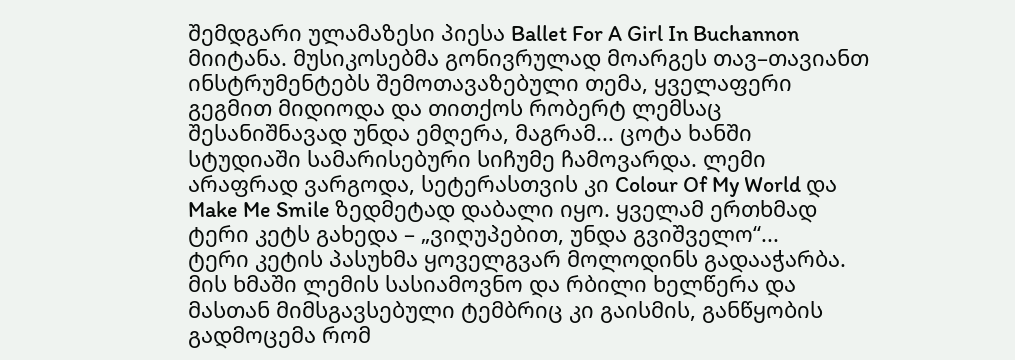შემდგარი ულამაზესი პიესა Ballet For A Girl In Buchannon მიიტანა. მუსიკოსებმა გონივრულად მოარგეს თავ–თავიანთ ინსტრუმენტებს შემოთავაზებული თემა, ყველაფერი გეგმით მიდიოდა და თითქოს რობერტ ლემსაც შესანიშნავად უნდა ემღერა, მაგრამ... ცოტა ხანში სტუდიაში სამარისებური სიჩუმე ჩამოვარდა. ლემი არაფრად ვარგოდა, სეტერასთვის კი Colour Of My World და Make Me Smile ზედმეტად დაბალი იყო. ყველამ ერთხმად ტერი კეტს გახედა – „ვიღუპებით, უნდა გვიშველო“...
ტერი კეტის პასუხმა ყოველგვარ მოლოდინს გადააჭარბა. მის ხმაში ლემის სასიამოვნო და რბილი ხელწერა და მასთან მიმსგავსებული ტემბრიც კი გაისმის, განწყობის გადმოცემა რომ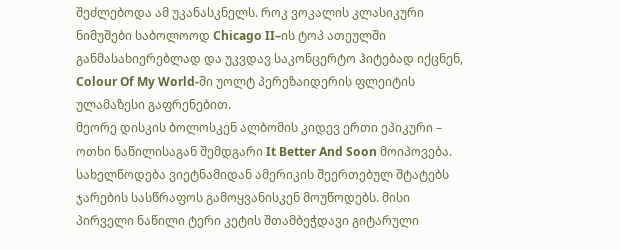შეძლებოდა ამ უკანასკნელს. როკ ვოკალის კლასიკური ნიმუშები საბოლოოდ Chicago II–ის ტოპ ათეულში განმასახიერებლად და უკვდავ საკონცერტო ჰიტებად იქცნენ, Colour Of My World-ში უოლტ პერეზაიდერის ფლეიტის ულამაზესი გაფრენებით.
მეორე დისკის ბოლოსკენ ალბომის კიდევ ერთი ეპიკური – ოთხი ნაწილისაგან შემდგარი It Better And Soon მოიპოვება. სახელწოდება ვიეტნამიდან ამერიკის შეერთებულ შტატებს ჯარების სასწრაფოს გამოყვანისკენ მოუწოდებს. მისი პირველი ნაწილი ტერი კეტის შთამბეჭდავი გიტარული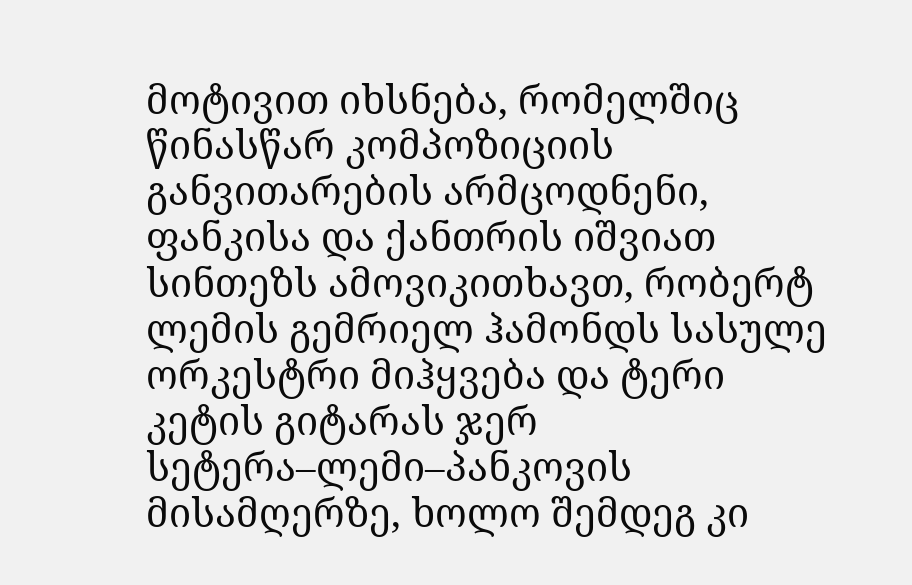მოტივით იხსნება, რომელშიც წინასწარ კომპოზიციის განვითარების არმცოდნენი, ფანკისა და ქანთრის იშვიათ სინთეზს ამოვიკითხავთ, რობერტ ლემის გემრიელ ჰამონდს სასულე ორკესტრი მიჰყვება და ტერი კეტის გიტარას ჯერ სეტერა–ლემი–პანკოვის მისამღერზე, ხოლო შემდეგ კი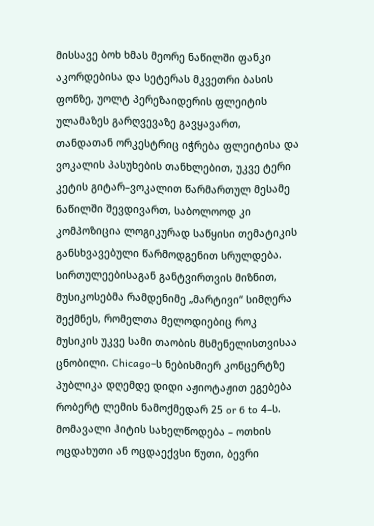მისსავე ბოხ ხმას მეორე ნაწილში ფანკი აკორდებისა და სეტერას მკვეთრი ბასის ფონზე, უოლტ პერეზაიდერის ფლეიტის ულამაზეს გარღვევაზე გავყავართ, თანდათან ორკესტრიც იჭრება ფლეიტისა და ვოკალის პასუხების თანხლებით, უკვე ტერი კეტის გიტარ–ვოკალით წარმართულ მესამე ნაწილში შევდივართ, საბოლოოდ კი კომპოზიცია ლოგიკურად საწყისი თემატიკის განსხვავებული წარმოდგენით სრულდება.
სირთულეებისაგან განტვირთვის მიზნით, მუსიკოსებმა რამდენიმე „მარტივი“ სიმღერა შექმნეს, რომელთა მელოდიებიც როკ მუსიკის უკვე სამი თაობის მსმენელისთვისაა ცნობილი. Chicago–ს ნებისმიერ კონცერტზე პუბლიკა დღემდე დიდი აჟიოტაჟით ეგებება რობერტ ლემის ნამოქმედარ 25 or 6 to 4–ს. მომავალი ჰიტის სახელწოდება – ოთხის ოცდახუთი ან ოცდაექვსი წუთი, ბევრი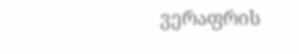ვერაფრის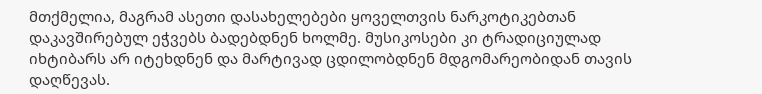მთქმელია, მაგრამ ასეთი დასახელებები ყოველთვის ნარკოტიკებთან დაკავშირებულ ეჭვებს ბადებდნენ ხოლმე. მუსიკოსები კი ტრადიციულად იხტიბარს არ იტეხდნენ და მარტივად ცდილობდნენ მდგომარეობიდან თავის დაღწევას.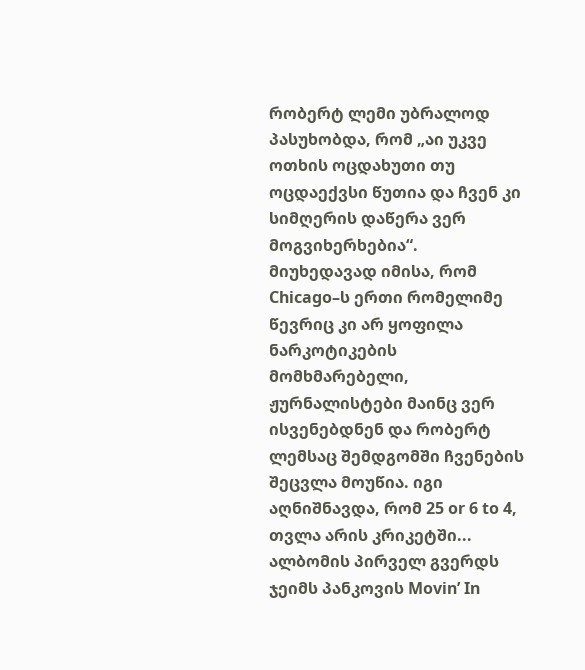რობერტ ლემი უბრალოდ პასუხობდა, რომ „აი უკვე ოთხის ოცდახუთი თუ ოცდაექვსი წუთია და ჩვენ კი სიმღერის დაწერა ვერ მოგვიხერხებია“.
მიუხედავად იმისა, რომ Chicago–ს ერთი რომელიმე წევრიც კი არ ყოფილა ნარკოტიკების მომხმარებელი, ჟურნალისტები მაინც ვერ ისვენებდნენ და რობერტ ლემსაც შემდგომში ჩვენების შეცვლა მოუწია. იგი აღნიშნავდა, რომ 25 or 6 to 4, თვლა არის კრიკეტში...
ალბომის პირველ გვერდს ჯეიმს პანკოვის Movin’ In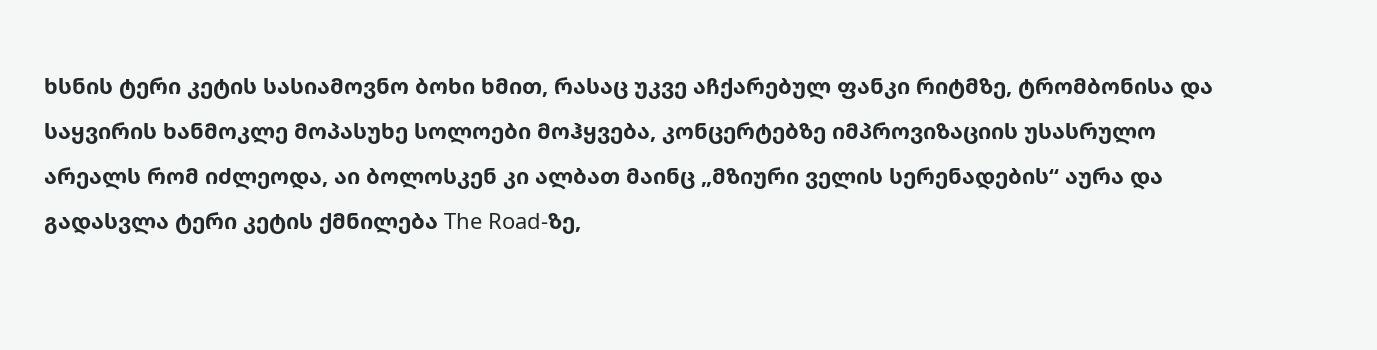ხსნის ტერი კეტის სასიამოვნო ბოხი ხმით, რასაც უკვე აჩქარებულ ფანკი რიტმზე, ტრომბონისა და საყვირის ხანმოკლე მოპასუხე სოლოები მოჰყვება, კონცერტებზე იმპროვიზაციის უსასრულო არეალს რომ იძლეოდა, აი ბოლოსკენ კი ალბათ მაინც „მზიური ველის სერენადების“ აურა და გადასვლა ტერი კეტის ქმნილება The Road-ზე,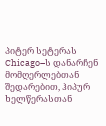პიტერ სეტერას Chicago–ს დანარჩენ მომღერლებთან შედარებით, ჰიპურ ხელწერასთან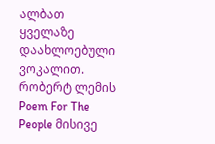ალბათ ყველაზე დაახლოებული ვოკალით.
რობერტ ლემის Poem For The People მისივე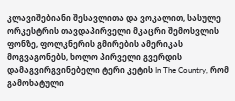კლავიშებიანი შესავლითა და ვოკალით, სასულე ორკესტრის თავდაპირველი მკაცრი შემოსვლის ფონზე, ფოლკნერის გმირების ამერიკას მოგვაგონებს, ხოლო პირველი გვერდის დამაგვირგვინებელი ტერი კეტის In The Country, რომ გამოხატული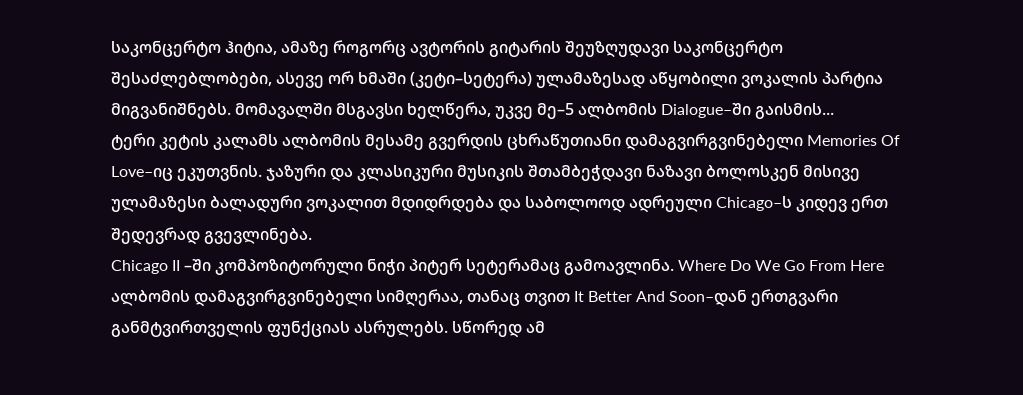საკონცერტო ჰიტია, ამაზე როგორც ავტორის გიტარის შეუზღუდავი საკონცერტო შესაძლებლობები, ასევე ორ ხმაში (კეტი–სეტერა) ულამაზესად აწყობილი ვოკალის პარტია მიგვანიშნებს. მომავალში მსგავსი ხელწერა, უკვე მე–5 ალბომის Dialogue–ში გაისმის...
ტერი კეტის კალამს ალბომის მესამე გვერდის ცხრაწუთიანი დამაგვირგვინებელი Memories Of Love–იც ეკუთვნის. ჯაზური და კლასიკური მუსიკის შთამბეჭდავი ნაზავი ბოლოსკენ მისივე ულამაზესი ბალადური ვოკალით მდიდრდება და საბოლოოდ ადრეული Chicago–ს კიდევ ერთ შედევრად გვევლინება.
Chicago II –ში კომპოზიტორული ნიჭი პიტერ სეტერამაც გამოავლინა. Where Do We Go From Here ალბომის დამაგვირგვინებელი სიმღერაა, თანაც თვით It Better And Soon–დან ერთგვარი განმტვირთველის ფუნქციას ასრულებს. სწორედ ამ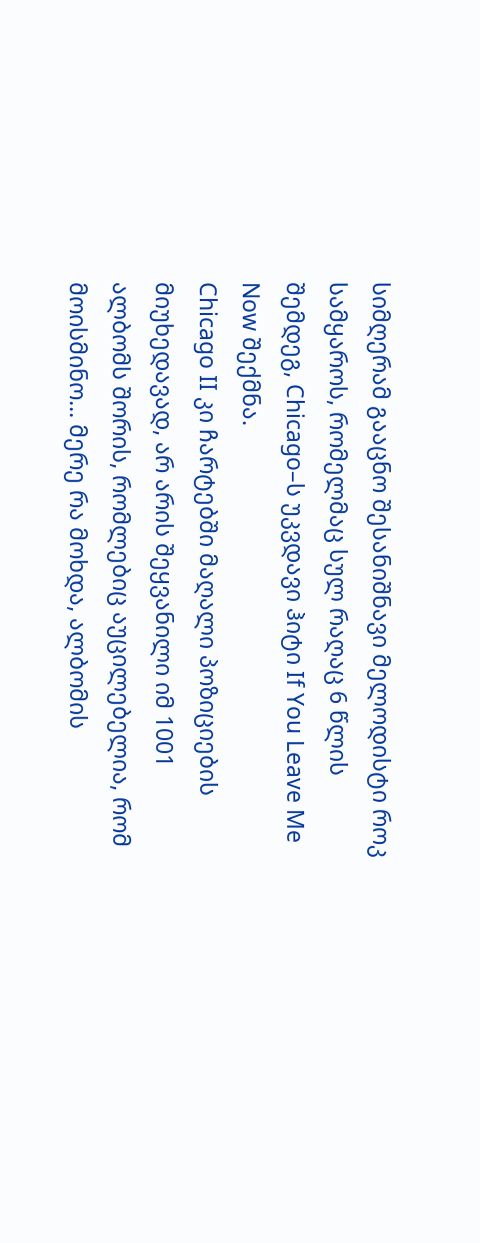სიმღერამ გააცნო შესანიშნავი მელოდისტი როკ სამყაროს, რომელმაც სულ რაღაც 6 წლის შემდეგ, Chicago–ს უკვდავი ჰიტი If You Leave Me Now შექმნა.
Chicago II კი ჩარტებში მაღალი პოზიციების მიუხედავად, არ არის შეყვანილი იმ 1001 ალბომს შორის, რომლებიც აუცილებელია, რომ მოისმინო... მერე რა მოხდა, ალბომის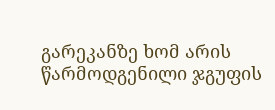გარეკანზე ხომ არის წარმოდგენილი ჯგუფის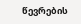წევრების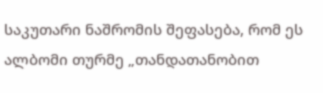საკუთარი ნაშრომის შეფასება, რომ ეს ალბომი თურმე „თანდათანობით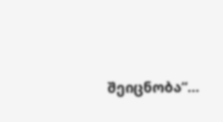შეიცნობა“...